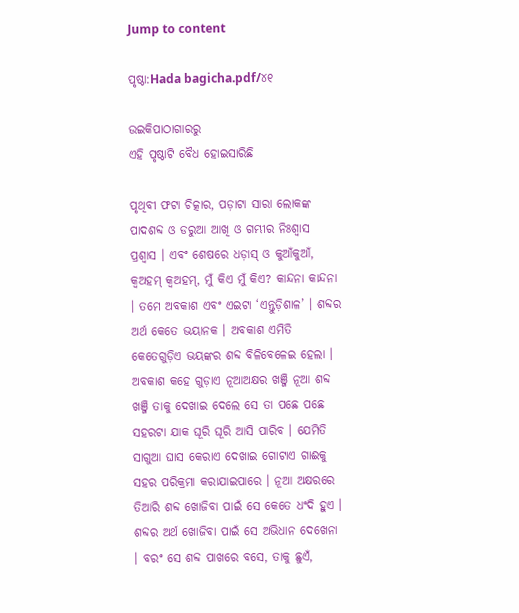Jump to content

ପୃଷ୍ଠା:Hada bagicha.pdf/୪୧

ଉଇକିପାଠାଗାର‌ରୁ
ଏହି ପୃଷ୍ଠାଟି ବୈଧ ହୋଇସାରିଛି

ପୃଥିବୀ ଫଟା ଚିତ୍କାର, ପଡ଼ାଟା ସାରା ଲୋକଙ୍କ ପାଦଶବ୍ଦ ଓ ଡରୁଆ ଆଖି ଓ ଗମ୍ଭୀର ନିଃଶ୍ୱାସ ପ୍ରଶ୍ୱାସ । ଏବଂ ଶେଷରେ ଧଡ଼ାସ୍ ଓ କୁଆଁକୁଆଁ, କ୍ୱଅହମ୍ କ୍ୱଅହମ୍, ମୁଁ କିଏ ମୁଁ କିଏ? କାନ୍ଦନା କାନ୍ଦନା । ତମେ ଅବକାଶ ଏବଂ ଏଇଟା ‘ଏନ୍ତୁଡ଼ିଶାଳ’ । ଶବ୍ଦର ଅର୍ଥ କେତେ ଭୟାନକ । ଅବକାଶ ଏମିତି କେତେଗୁଡ଼ିଏ ଭୟଙ୍କର ଶବ୍ଦ ବିଳିବେଳେଇ ହେଲା । ଅବକାଶ କହେ ଗୁଡ଼ାଏ ନୂଆଅକ୍ଷର ଖଞ୍ଜି ନୂଆ ଶବ୍ଦ ଖଞ୍ଜି ତାକୁ ଦେଖାଇ ଦେଲେ ସେ ତା ପଛେ ପଛେ ସହରଟା ଯାକ ଘୂରି ଘୂରି ଆସି ପାରିବ । ଯେମିତି ସାଗୁଆ ଘାସ କେରାଏ ଦେଖାଇ ଗୋଟାଏ ଗାଈକୁ ସହର ପରିକ୍ରମା କରାଯାଇପାରେ । ନୂଆ ଅକ୍ଷରରେ ତିଆରି ଶବ୍ଦ ଖୋଜିବା ପାଇଁ ସେ କେତେ ଧଂଦି ହୁଏ । ଶବ୍ଦର ଅର୍ଥ ଖୋଜିବା ପାଇଁ ସେ ଅଭିଧାନ ଦେଖେନା । ବରଂ ସେ ଶବ୍ଦ ପାଖରେ ବସେ, ତାକୁ ଛୁଏଁ,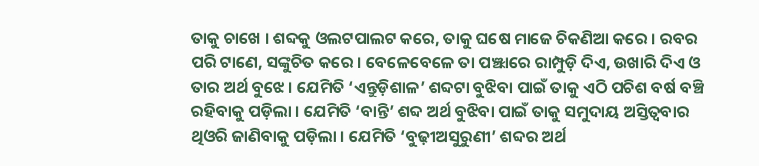ତାକୁ ଚାଖେ । ଶବ୍ଦକୁ ଓଲଟପାଲଟ କରେ, ତାକୁ ଘଷେ ମାଜେ ଚିକଣିଆ କରେ । ରବର ପରି ଟାଣେ, ସଙ୍କୁଚିତ କରେ । ବେଳେବେଳେ ତା ପଞ୍ଝାରେ ରାମ୍ପୁଡ଼ି ଦିଏ, ଉଖାରି ଦିଏ ଓ ତାର ଅର୍ଥ ବୁଝେ । ଯେମିତି ‘ଏନ୍ତୁଡ଼ିଶାଳ’ ଶବ୍ଦଟା ବୁଝିବା ପାଇଁ ତାକୁ ଏଠି ପଚିଶ ବର୍ଷ ବଞ୍ଚି ରହିବାକୁ ପଡ଼ିଲା । ଯେମିତି ‘ବାନ୍ତି’ ଶବ୍ଦ ଅର୍ଥ ବୁଝିବା ପାଇଁ ତାକୁ ସମୁଦାୟ ଅସ୍ତିତ୍ୱବାର ଥିଓରି ଜାଣିବାକୁ ପଡ଼ିଲା । ଯେମିତି ‘ବୁଢ଼ୀଅସୁରୁଣୀ’ ଶବ୍ଦର ଅର୍ଥ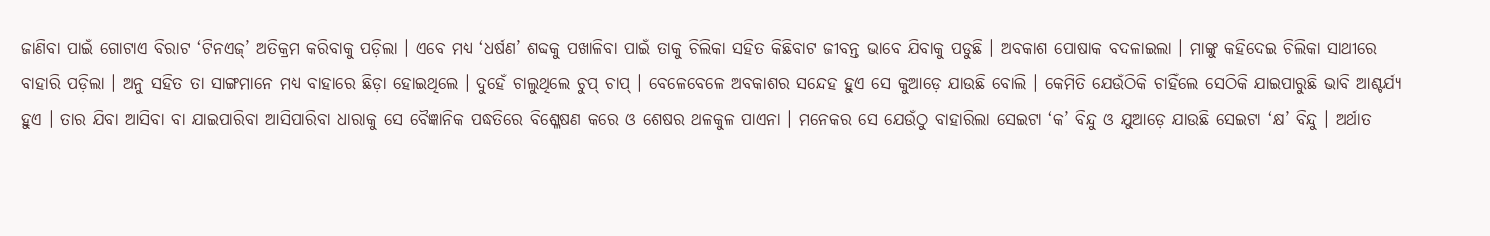ଜାଣିବା ପାଇଁ ଗୋଟାଏ ବିରାଟ ‘ଟିନଏଜ୍’ ଅତିକ୍ରମ କରିବାକୁ ପଡ଼ିଲା । ଏବେ ମଧ୍ୟ ‘ଧର୍ଷଣ’ ଶବ୍ଦକୁ ପଖାଳିବା ପାଇଁ ତାକୁ ଚିଲିକା ସହିତ କିଛିବାଟ ଜୀବନ୍ତ ଭାବେ ଯିବାକୁ ପଡୁଛି । ଅବକାଶ ପୋଷାକ ବଦଳାଇଲା । ମାଙ୍କୁ କହିଦେଇ ଚିଲିକା ସାଥୀରେ ବାହାରି ପଡ଼ିଲା । ଅନୁ ସହିତ ତା ସାଙ୍ଗମାନେ ମଧ୍ୟ ବାହାରେ ଛିଡ଼ା ହୋଇଥିଲେ । ଦୁହେଁ ଚାଲୁଥିଲେ ଚୁପ୍ ଚାପ୍ । ବେଳେବେଳେ ଅବକାଶର ସନ୍ଦେହ ହୁଏ ସେ କୁଆଡ଼େ ଯାଉଛି ବୋଲି । କେମିତି ଯେଉଁଠିକି ଚାହିଁଲେ ସେଠିକି ଯାଇପାରୁଛି ଭାବି ଆଶ୍ଚର୍ଯ୍ୟ ହୁଏ । ତାର ଯିବା ଆସିବା ବା ଯାଇପାରିବା ଆସିପାରିବା ଧାରାକୁ ସେ ବୈଜ୍ଞାନିକ ପଦ୍ଧତିରେ ବିଶ୍ଳେଷଣ କରେ ଓ ଶେଷର ଥଳକୁଳ ପାଏନା । ମନେକର ସେ ଯେଉଁଠୁ ବାହାରିଲା ସେଇଟା ‘କ’ ବିନ୍ଦୁ ଓ ଯୁଆଡ଼େ ଯାଉଛି ସେଇଟା ‘କ୍ଷ’ ବିନ୍ଦୁ । ଅର୍ଥାତ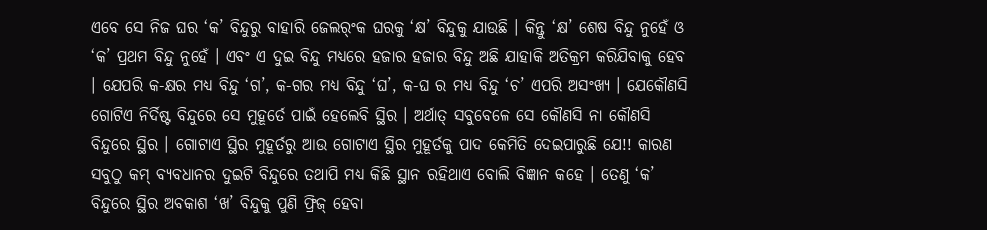ଏବେ ସେ ନିଜ ଘର ‘କ’ ବିନ୍ଦୁରୁ ବାହାରି ଜେଲର୍ଂକ ଘରକୁ ‘କ୍ଷ’ ବିନ୍ଦୁକୁ ଯାଉଛି । କିନ୍ତୁ ‘କ୍ଷ’ ଶେଷ ବିନ୍ଦୁ ନୁହେଁ ଓ ‘କ’ ପ୍ରଥମ ବିନ୍ଦୁ ନୁହେଁ । ଏବଂ ଏ ଦୁଇ ବିନ୍ଦୁ ମଧ୍ୟରେ ହଜାର ହଜାର ବିନ୍ଦୁ ଅଛି ଯାହାକି ଅତିକ୍ରମ କରିଯିବାକୁ ହେବ । ଯେପରି କ-କ୍ଷର ମଧ୍ୟ ବିନ୍ଦୁ ‘ଗ’, କ-ଗର ମଧ୍ୟ ବିନ୍ଦୁ ‘ଘ’, କ-ଘ ର ମଧ୍ୟ ବିନ୍ଦୁ ‘ଚ’ ଏପରି ଅସଂଖ୍ୟ । ଯେକୌଣସି ଗୋଟିଏ ନିର୍ଦିଷ୍ଟ ବିନ୍ଦୁରେ ସେ ମୁହୂର୍ତେ ପାଇଁ ହେଲେବି ସ୍ଥିର । ଅର୍ଥାତ୍ ସବୁବେଳେ ସେ କୌଣସି ନା କୌଣସି ବିନ୍ଦୁରେ ସ୍ଥିର । ଗୋଟାଏ ସ୍ଥିର ମୁହୂର୍ତରୁ ଆଉ ଗୋଟାଏ ସ୍ଥିର ମୁହୂର୍ତକୁ ପାଦ କେମିତି ଦେଇପାରୁଛି ଯେ!! କାରଣ ସବୁଠୁ କମ୍ ବ୍ୟବଧାନର ଦୁଇଟି ବିନ୍ଦୁରେ ତଥାପି ମଧ୍ୟ କିଛି ସ୍ଥାନ ରହିଥାଏ ବୋଲି ବିଜ୍ଞାନ କହେ । ତେଣୁ ‘କ’ ବିନ୍ଦୁରେ ସ୍ଥିର ଅବକାଶ ‘ଖ’ ବିନ୍ଦୁକୁ ପୁଣି ଫ୍ରିଜ୍ ହେବା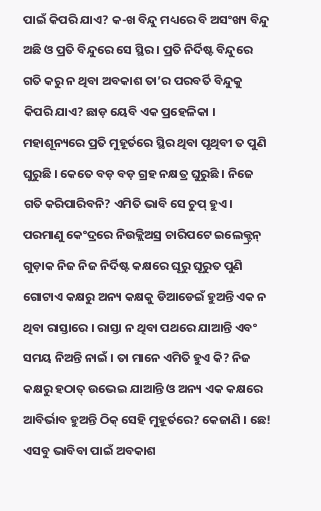ପାଇଁ କିପରି ଯାଏ? କ-ଖ ବିନ୍ଦୁ ମଧ୍ୟରେ ବି ଅସଂଖ୍ୟ ବିନ୍ଦୁ ଅଛି ଓ ପ୍ରତି ବିନ୍ଦୁରେ ସେ ସ୍ଥିର । ପ୍ରତି ନିର୍ଦିଷ୍ଟ ବିନ୍ଦୁରେ ଗତି କରୁ ନ ଥିବା ଅବକାଶ ତା’ର ପରବର୍ତି ବିନ୍ଦୁକୁ କିପରି ଯାଏ? ଛାଡ଼ ୟେବି ଏକ ପ୍ରହେଳିକା । ମହାଶୂନ୍ୟରେ ପ୍ରତି ମୁହୂର୍ତରେ ସ୍ଥିର ଥିବା ପୃଥିବୀ ତ ପୁଣି ଘୁରୁଛି । କେତେ ବଡ଼ ବଡ଼ ଗ୍ରହ ନକ୍ଷତ୍ର ଘୁରୁଛି । ନିଜେ ଗତି କରିପାରିବନି? ଏମିତି ଭାବି ସେ ଚୁପ୍ ହୁଏ । ପରମାଣୁ କେଂଦ୍ରରେ ନିଉକ୍ଲିଅସ୍ର ଚାରିପଟେ ଇଲେକ୍ଟ୍ରନ୍ ଗୁଡ଼ାକ ନିଜ ନିଜ ନିର୍ଦିଷ୍ଟ କକ୍ଷରେ ଘୂରୁ ଘୂରୁତ ପୁଣି ଗୋଟାଏ କକ୍ଷରୁ ଅନ୍ୟ କକ୍ଷକୁ ଡିଆଡେଇଁ ହୁଅନ୍ତି ଏକ ନ ଥିବା ରାସ୍ତାରେ । ରାସ୍ତା ନ ଥିବା ପଥରେ ଯାଆନ୍ତି ଏବଂ ସମୟ ନିଅନ୍ତି ନାଇଁ । ତା ମାନେ ଏମିତି ହୁଏ କି? ନିଜ କକ୍ଷରୁ ହଠାତ୍ ଉଭେଇ ଯାଆନ୍ତି ଓ ଅନ୍ୟ ଏକ କକ୍ଷରେ ଆବିର୍ଭାବ ହୁଅନ୍ତି ଠିକ୍ ସେହି ମୁହୂର୍ତରେ? କେଜାଣି । ଛେ! ଏସବୁ ଭାବିବା ପାଇଁ ଅବକାଶ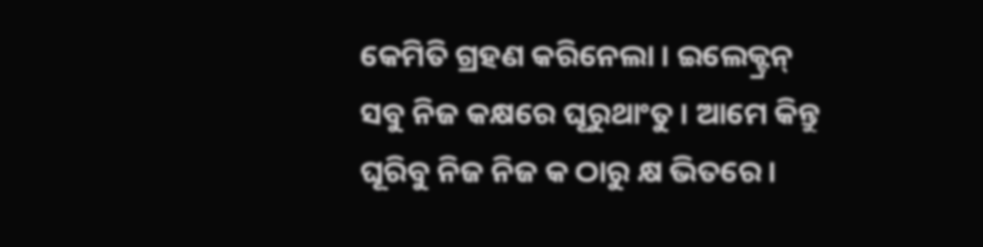କେମିତି ଗ୍ରହଣ କରିନେଲା । ଇଲେକ୍ଟ୍ରନ୍ ସବୁ ନିଜ କକ୍ଷରେ ଘୂରୁଥାଂତୁ । ଆମେ କିନ୍ତୁ ଘୂରିବୁ ନିଜ ନିଜ କ ଠାରୁ କ୍ଷ ଭିତରେ ।